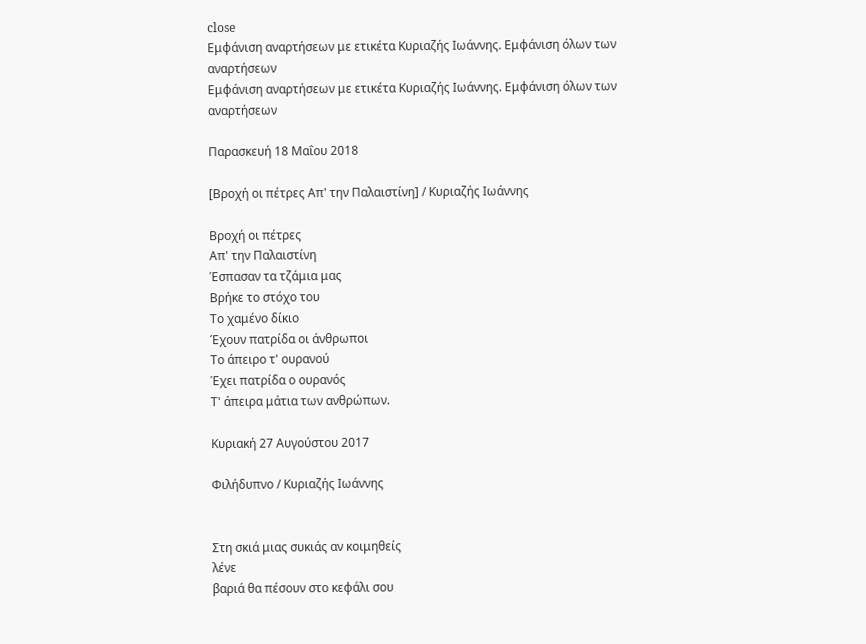close
Εμφάνιση αναρτήσεων με ετικέτα Κυριαζής Ιωάννης. Εμφάνιση όλων των αναρτήσεων
Εμφάνιση αναρτήσεων με ετικέτα Κυριαζής Ιωάννης. Εμφάνιση όλων των αναρτήσεων

Παρασκευή 18 Μαΐου 2018

[Βροχή οι πέτρες Απ' την Παλαιστίνη] / Κυριαζής Ιωάννης

Βροχή οι πέτρες
Απ' την Παλαιστίνη
Έσπασαν τα τζάμια μας
Βρήκε το στόχο του
Το χαμένο δίκιο
Έχουν πατρίδα οι άνθρωποι
Το άπειρο τ' ουρανού
Έχει πατρίδα ο ουρανός
Τ' άπειρα μάτια των ανθρώπων.

Κυριακή 27 Αυγούστου 2017

Φιλήδυπνο / Κυριαζής Ιωάννης


Στη σκιά μιας συκιάς αν κοιμηθείς
λένε
βαριά θα πέσουν στο κεφάλι σου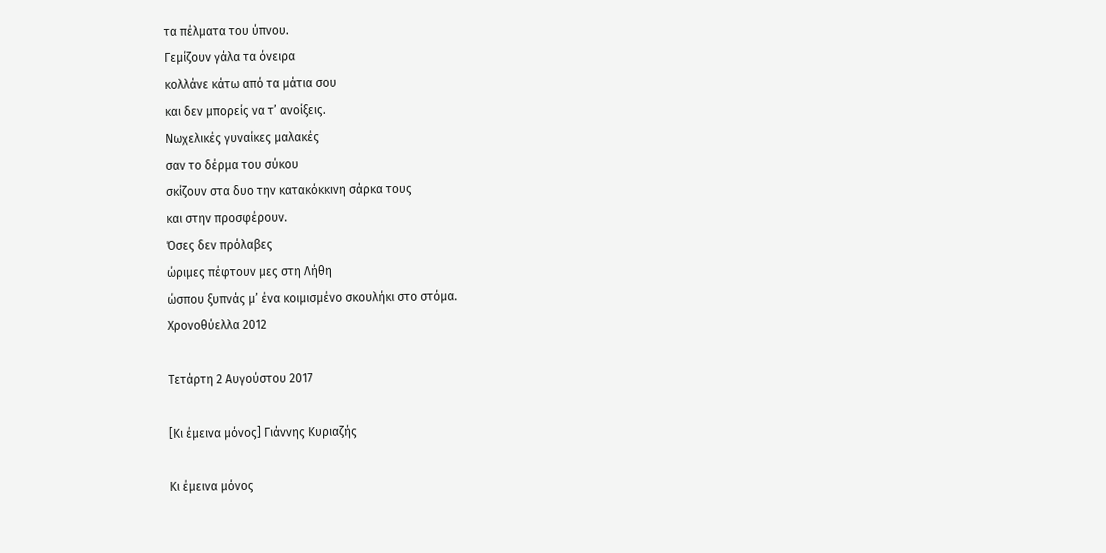τα πέλματα του ύπνου.
Γεμίζουν γάλα τα όνειρα
κολλάνε κάτω από τα μάτια σου
και δεν μπορείς να τ’ ανοίξεις.
Νωχελικές γυναίκες μαλακές
σαν το δέρμα του σύκου
σκίζουν στα δυο την κατακόκκινη σάρκα τους
και στην προσφέρουν.
Όσες δεν πρόλαβες
ώριμες πέφτουν μες στη Λήθη
ώσπου ξυπνάς μ’ ένα κοιμισμένο σκουλήκι στο στόμα.
Χρονοθύελλα 2012

Τετάρτη 2 Αυγούστου 2017

[Κι έμεινα μόνος] Γιάννης Κυριαζής

Κι έμεινα μόνος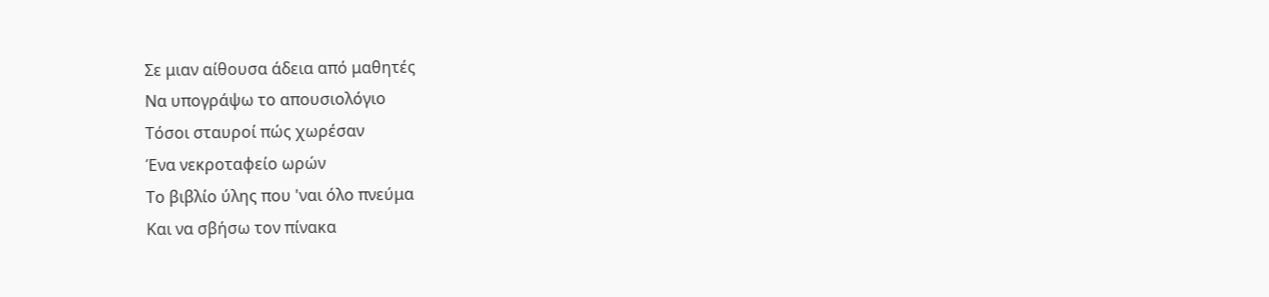Σε μιαν αίθουσα άδεια από μαθητές
Να υπογράψω το απουσιολόγιο
Τόσοι σταυροί πώς χωρέσαν
Ένα νεκροταφείο ωρών
Το βιβλίο ύλης που 'ναι όλο πνεύμα
Και να σβήσω τον πίνακα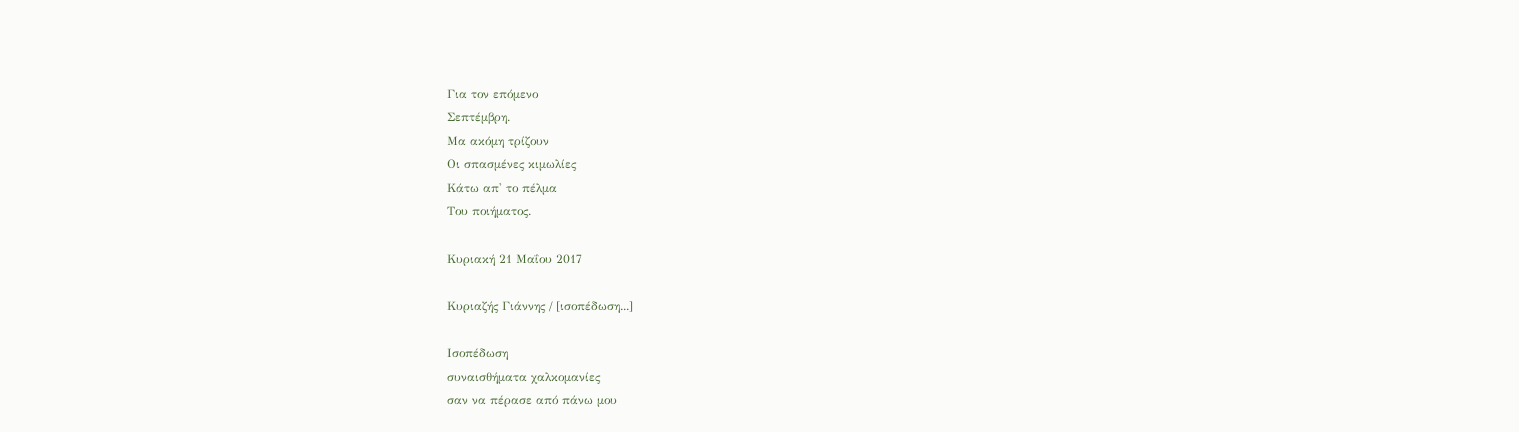Για τον επόμενο
Σεπτέμβρη.
Μα ακόμη τρίζουν
Οι σπασμένες κιμωλίες
Κάτω απ' το πέλμα
Του ποιήματος.

Κυριακή 21 Μαΐου 2017

Κυριαζής Γιάννης / [ισοπέδωση...]

Ισοπέδωση
συναισθήματα χαλκομανίες
σαν να πέρασε από πάνω μου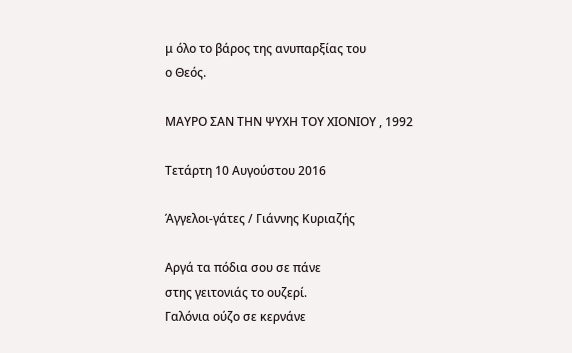μ όλο το βάρος της ανυπαρξίας του
ο Θεός.

ΜΑΥΡΟ ΣΑΝ ΤΗΝ ΨΥΧΗ ΤΟΥ ΧΙΟΝΙΟΥ , 1992

Τετάρτη 10 Αυγούστου 2016

Άγγελοι-γάτες / Γιάννης Κυριαζής

Αργά τα πόδια σου σε πάνε
στης γειτονιάς το ουζερί.
Γαλόνια ούζο σε κερνάνε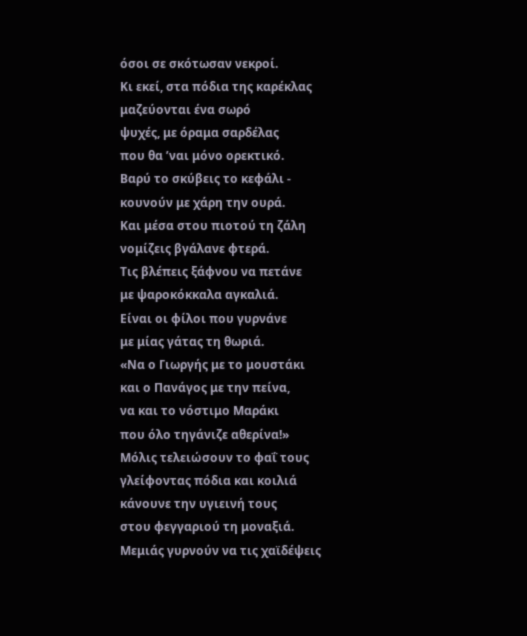όσοι σε σκότωσαν νεκροί.
Κι εκεί, στα πόδια της καρέκλας
μαζεύονται ένα σωρό
ψυχές, με όραμα σαρδέλας
που θα ’ναι μόνο ορεκτικό.
Βαρύ το σκύβεις το κεφάλι -
κουνούν με χάρη την ουρά.
Και μέσα στου πιοτού τη ζάλη
νομίζεις βγάλανε φτερά.
Τις βλέπεις ξάφνου να πετάνε
με ψαροκόκκαλα αγκαλιά.
Είναι οι φίλοι που γυρνάνε
με μίας γάτας τη θωριά.
«Να ο Γιωργής με το μουστάκι
και ο Πανάγος με την πείνα,
να και το νόστιμο Μαράκι
που όλο τηγάνιζε αθερίνα!»
Μόλις τελειώσουν το φαΐ τους
γλείφοντας πόδια και κοιλιά
κάνουνε την υγιεινή τους
στου φεγγαριού τη μοναξιά.
Μεμιάς γυρνούν να τις χαϊδέψεις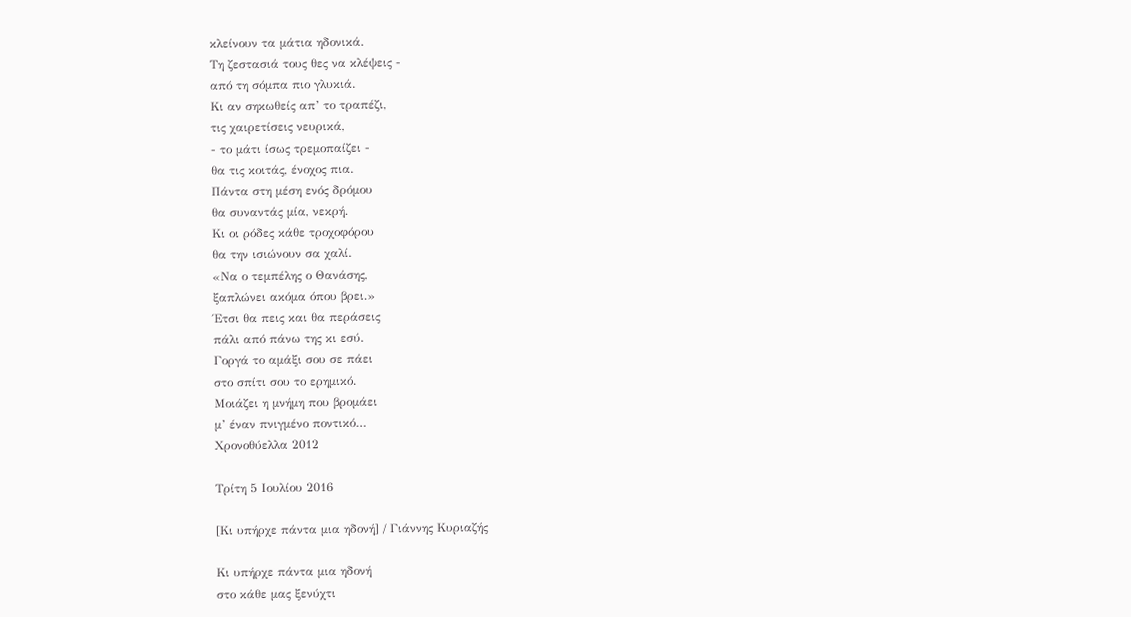κλείνουν τα μάτια ηδονικά.
Τη ζεστασιά τους θες να κλέψεις -
από τη σόμπα πιο γλυκιά.
Κι αν σηκωθείς απ’ το τραπέζι,
τις χαιρετίσεις νευρικά,
- το μάτι ίσως τρεμοπαίζει -
θα τις κοιτάς, ένοχος πια.
Πάντα στη μέση ενός δρόμου
θα συναντάς μία, νεκρή.
Κι οι ρόδες κάθε τροχοφόρου
θα την ισιώνουν σα χαλί.
«Να ο τεμπέλης ο Θανάσης,
ξαπλώνει ακόμα όπου βρει.»
Έτσι θα πεις και θα περάσεις
πάλι από πάνω της κι εσύ.
Γοργά το αμάξι σου σε πάει
στο σπίτι σου το ερημικό.
Μοιάζει η μνήμη που βρομάει
μ’ έναν πνιγμένο ποντικό…
Χρονοθύελλα 2012

Τρίτη 5 Ιουλίου 2016

[Κι υπήρχε πάντα μια ηδονή] / Γιάννης Κυριαζής

Κι υπήρχε πάντα μια ηδονή
στο κάθε μας ξενύχτι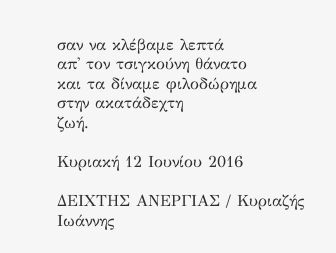σαν να κλέβαμε λεπτά
απ' τον τσιγκούνη θάνατο
και τα δίναμε φιλοδώρημα
στην ακατάδεχτη
ζωή.

Κυριακή 12 Ιουνίου 2016

ΔΕΙΧΤΗΣ ΑΝΕΡΓΙΑΣ / Κυριαζής Ιωάννης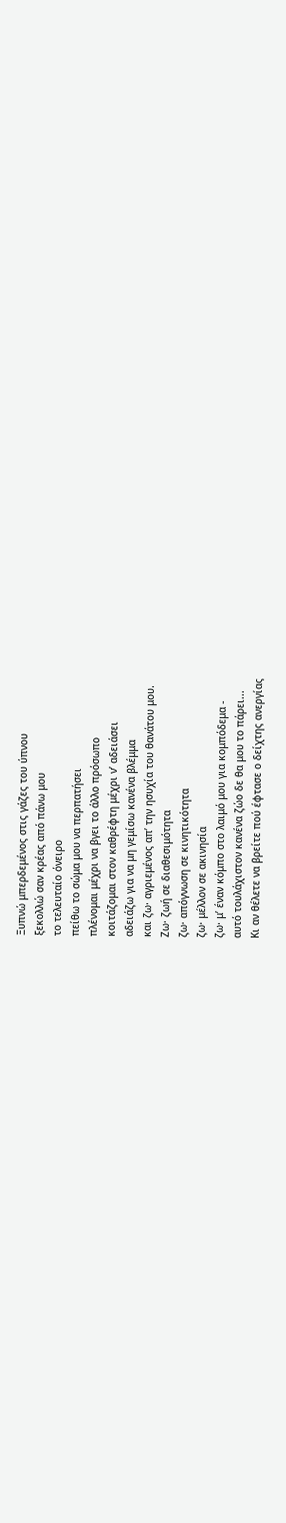Ξυπνώ μπερδεμένος στις γάζες του ύπνου
ξεκολλώ σαν κρέας από πάνω μου
το τελευταίο όνειρο
πείθω το σώμα μου να περπατήσει
πλένομαι μέχρι να βγει το άλλο πρόσωπο
κοιτάζομαι στον καθρέφτη μέχρι ν’ αδειάσει
αδειάζω για να μη γεμίσω κανένα βλέμμα
και ζω· αγριεμένος απ’ την ησυχία του θανάτου μου.
Ζω· ζωή σε διαθεσιμότητα
ζω· απόγνωση σε κινητικότητα
ζω· μέλλον σε ακινησία
ζω· μ’ έναν κόμπο στο λαιμό μου για κομπόδεμα -
αυτό τουλάχιστον κανένα ζώο δε θα μου το πάρει...
Κι αν θέλετε να βρείτε πού έφτασε ο δείχτης ανεργίας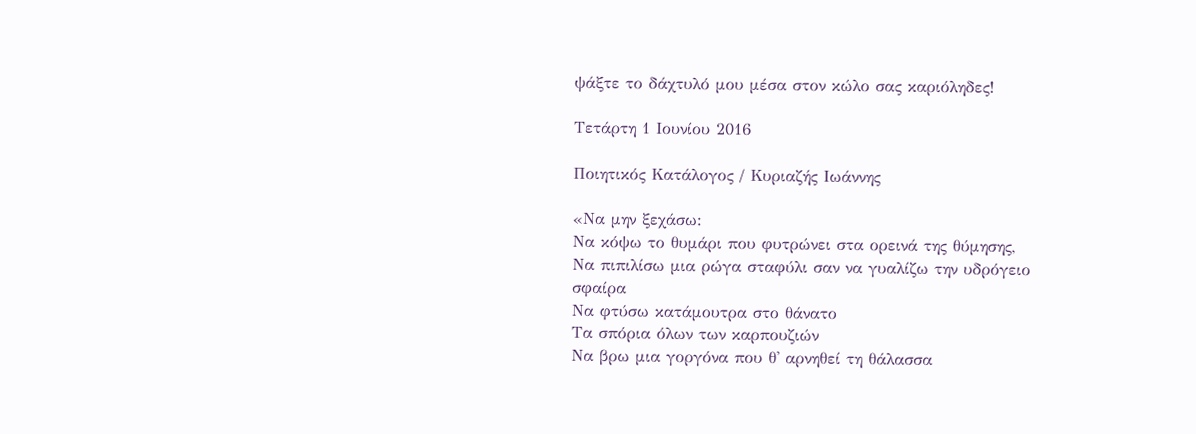ψάξτε το δάχτυλό μου μέσα στον κώλο σας καριόληδες!

Τετάρτη 1 Ιουνίου 2016

Ποιητικός Κατάλογος / Κυριαζής Ιωάννης

«Να μην ξεχάσω:
Να κόψω το θυμάρι που φυτρώνει στα ορεινά της θύμησης,
Να πιπιλίσω μια ρώγα σταφύλι σαν να γυαλίζω την υδρόγειο σφαίρα
Να φτύσω κατάμουτρα στο θάνατο
Τα σπόρια όλων των καρπουζιών
Να βρω μια γοργόνα που θ' αρνηθεί τη θάλασσα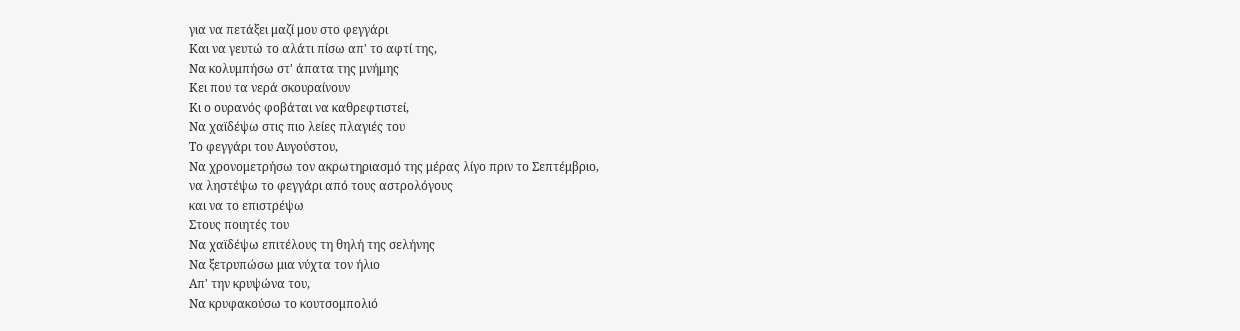για να πετάξει μαζί μου στο φεγγάρι
Και να γευτώ το αλάτι πίσω απ' το αφτί της,
Να κολυμπήσω στ' άπατα της μνήμης
Κει που τα νερά σκουραίνουν
Κι ο ουρανός φοβάται να καθρεφτιστεί,
Να χαϊδέψω στις πιο λείες πλαγιές του
Το φεγγάρι του Αυγούστου,
Να χρονομετρήσω τον ακρωτηριασμό της μέρας λίγο πριν το Σεπτέμβριο,
να ληστέψω το φεγγάρι από τους αστρολόγους
και να το επιστρέψω
Στους ποιητές του
Να χαϊδέψω επιτέλους τη θηλή της σελήνης
Να ξετρυπώσω μια νύχτα τον ήλιο
Απ' την κρυψώνα του,
Να κρυφακούσω το κουτσομπολιό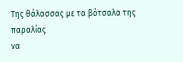Της θάλασσας με τα βότσαλα της παραλίας
να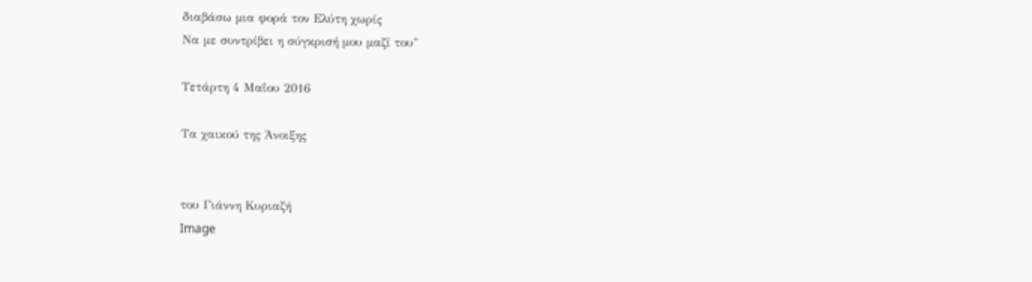διαβάσω μια φορά τον Ελύτη χωρίς
Να με συντρίβει η σύγκρισή μου μαζί του"

Τετάρτη 4 Μαΐου 2016

Τα χαικού της Άνοιξης


του Γιάννη Κυριαζή
Image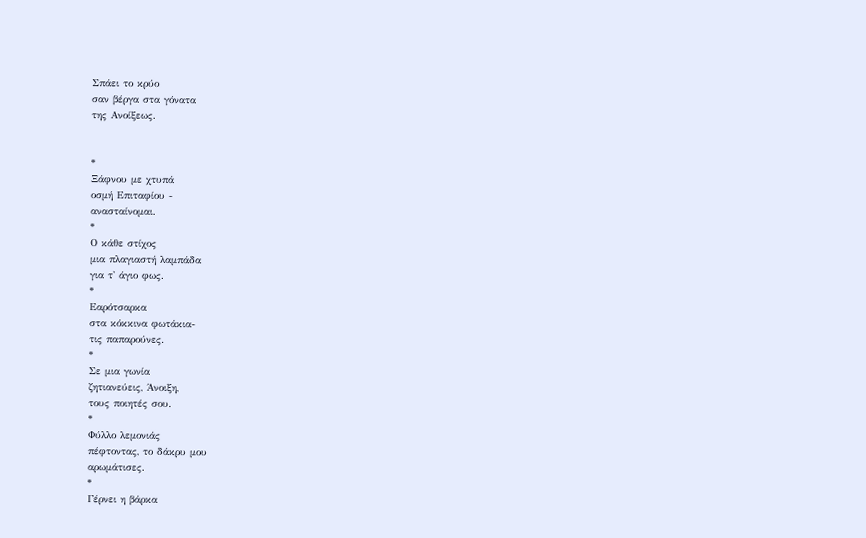Σπάει το κρύο
σαν βέργα στα γόνατα
της Ανοίξεως.


*
Ξάφνου με χτυπά
οσμή Επιταφίου -
ανασταίνομαι.
*
Ο κάθε στίχος
μια πλαγιαστή λαμπάδα
για τ' άγιο φως.
*
Εαρότσαρκα
στα κόκκινα φωτάκια-
τις παπαρούνες.
*
Σε μια γωνία
ζητιανεύεις, Άνοιξη,
τους ποιητές σου.
*
Φύλλο λεμονιάς
πέφτοντας, το δάκρυ μου
αρωμάτισες.
*
Γέρνει η βάρκα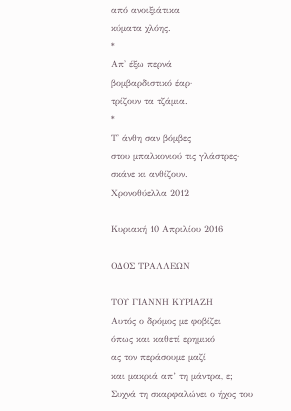από ανοιξιάτικα
κύματα χλόης.
*
Απ' έξω περνά
βομβαρδιστικό έαρ·
τρίζουν τα τζάμια.
*
Τ' άνθη σαν βόμβες
στου μπαλκονιού τις γλάστρες·
σκάνε κι ανθίζουν.
Χρονοθύελλα 2012

Κυριακή 10 Απριλίου 2016

ΟΔΟΣ ΤΡΑΛΛΕΩΝ

ΤΟΥ ΓΙΑΝΝΗ ΚΥΡΙΑΖΗ
Αυτός ο δρόμος με φοβίζει
όπως και καθετί ερημικό
ας τον περάσουμε μαζί
και μακριά απ’ τη μάντρα, ε;
Συχνά τη σκαρφαλώνει ο ήχος του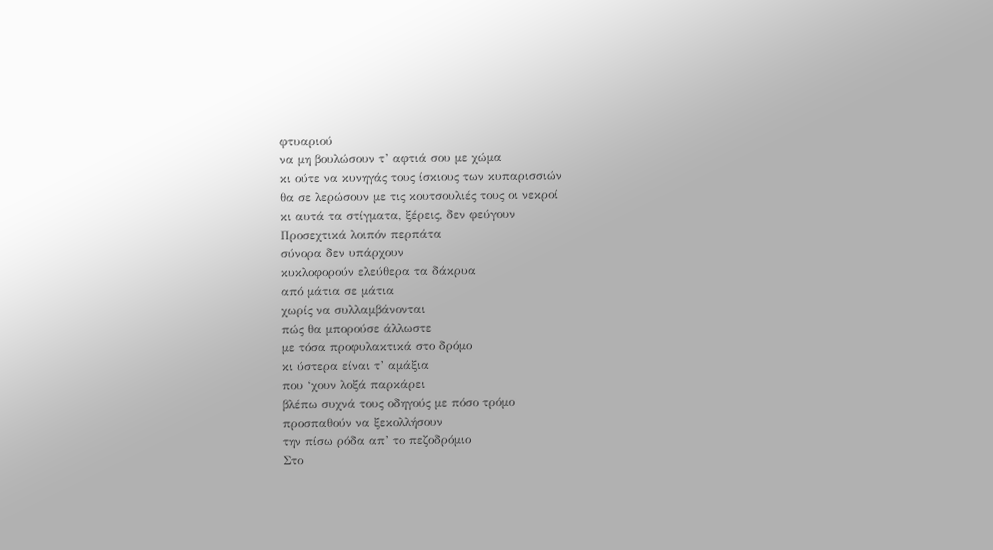φτυαριού
να μη βουλώσουν τ’ αφτιά σου με χώμα
κι ούτε να κυνηγάς τους ίσκιους των κυπαρισσιών
θα σε λερώσουν με τις κουτσουλιές τους οι νεκροί
κι αυτά τα στίγματα, ξέρεις, δεν φεύγουν
Προσεχτικά λοιπόν περπάτα
σύνορα δεν υπάρχουν
κυκλοφορούν ελεύθερα τα δάκρυα
από μάτια σε μάτια
χωρίς να συλλαμβάνονται
πώς θα μπορούσε άλλωστε
με τόσα προφυλακτικά στο δρόμο
κι ύστερα είναι τ’ αμάξια
που ‘χουν λοξά παρκάρει
βλέπω συχνά τους οδηγούς με πόσο τρόμο
προσπαθούν να ξεκολλήσουν
την πίσω ρόδα απ’ το πεζοδρόμιο
Στο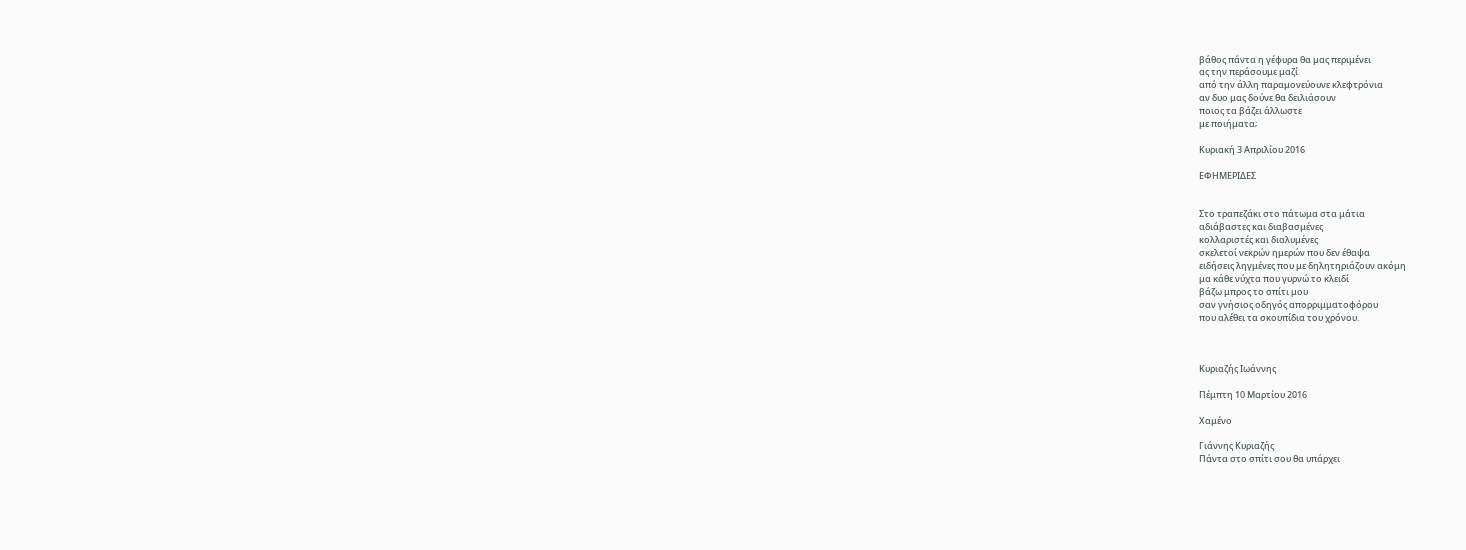βάθος πάντα η γέφυρα θα μας περιμένει
ας την περάσουμε μαζί
από την άλλη παραμονεύουνε κλεφτρόνια
αν δυο μας δούνε θα δειλιάσουν
ποιος τα βάζει άλλωστε
με ποιήματα;

Κυριακή 3 Απριλίου 2016

ΕΦΗΜΕΡΙΔΕΣ


Στο τραπεζάκι στο πάτωμα στα μάτια
αδιάβαστες και διαβασμένες
κολλαριστές και διαλυμένες
σκελετοί νεκρών ημερών που δεν έθαψα
ειδήσεις ληγμένες που με δηλητηριάζουν ακόμη
μα κάθε νύχτα που γυρνώ το κλειδί
βάζω μπρος το σπίτι μου
σαν γνήσιος οδηγός απορριμματοφόρου
που αλέθει τα σκουπίδια του χρόνου.



Κυριαζής Ιωάννης

Πέμπτη 10 Μαρτίου 2016

Χαμένο

Γιάννης Κυριαζής
Πάντα στο σπίτι σου θα υπάρχει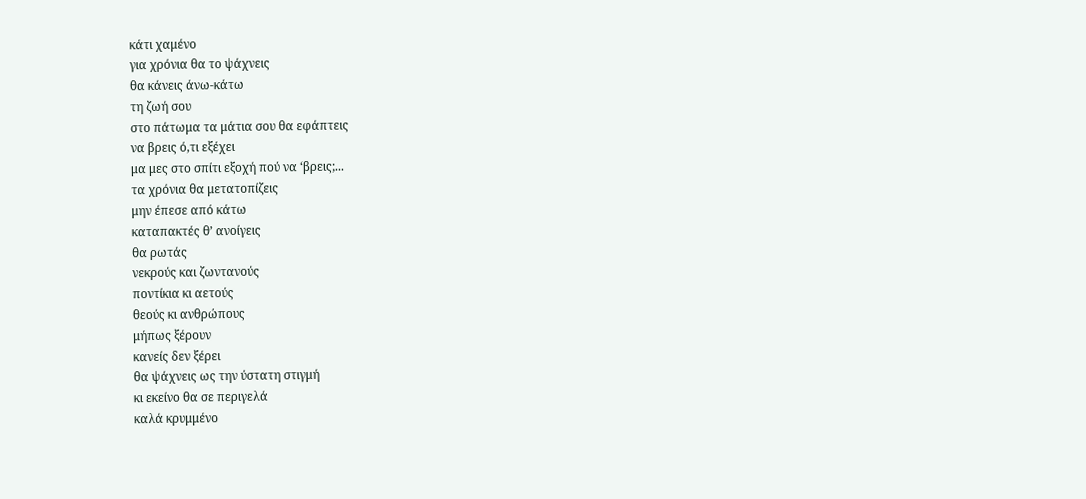κάτι χαμένο
για χρόνια θα το ψάχνεις
θα κάνεις άνω-κάτω
τη ζωή σου
στο πάτωμα τα μάτια σου θα εφάπτεις
να βρεις ό,τι εξέχει
μα μες στο σπίτι εξοχή πού να ‘βρεις;...
τα χρόνια θα μετατοπίζεις
μην έπεσε από κάτω
καταπακτές θ’ ανοίγεις
θα ρωτάς
νεκρούς και ζωντανούς
ποντίκια κι αετούς
θεούς κι ανθρώπους
μήπως ξέρουν
κανείς δεν ξέρει
θα ψάχνεις ως την ύστατη στιγμή
κι εκείνο θα σε περιγελά
καλά κρυμμένο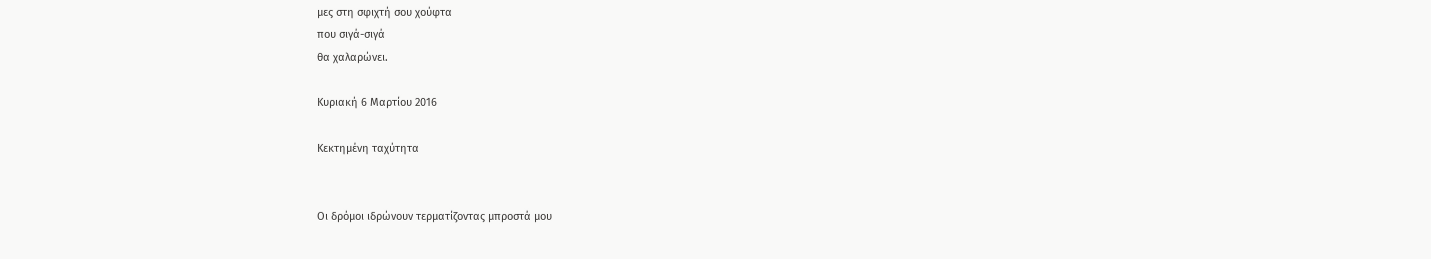μες στη σφιχτή σου χούφτα
που σιγά-σιγά
θα χαλαρώνει.

Κυριακή 6 Μαρτίου 2016

Κεκτημένη ταχύτητα


Οι δρόμοι ιδρώνουν τερματίζοντας μπροστά μου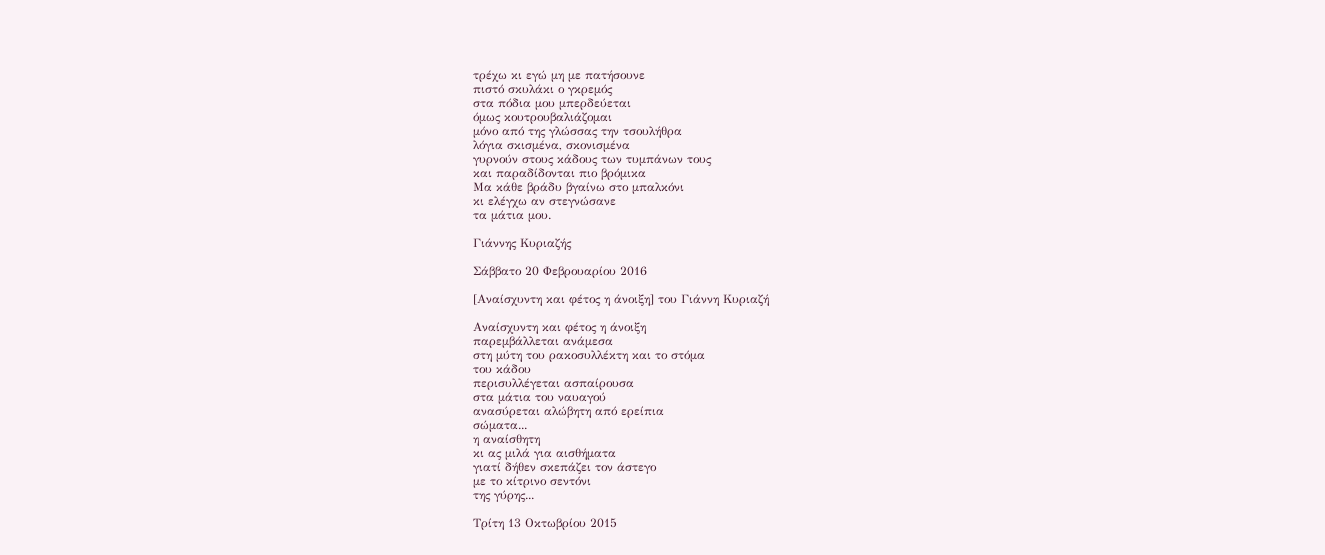τρέχω κι εγώ μη με πατήσουνε
πιστό σκυλάκι ο γκρεμός
στα πόδια μου μπερδεύεται
όμως κουτρουβαλιάζομαι
μόνο από της γλώσσας την τσουλήθρα
λόγια σκισμένα, σκονισμένα
γυρνούν στους κάδους των τυμπάνων τους
και παραδίδονται πιο βρόμικα
Μα κάθε βράδυ βγαίνω στο μπαλκόνι
κι ελέγχω αν στεγνώσανε
τα μάτια μου.

Γιάννης Κυριαζής

Σάββατο 20 Φεβρουαρίου 2016

[Αναίσχυντη και φέτος η άνοιξη] του Γιάννη Κυριαζή

Αναίσχυντη και φέτος η άνοιξη
παρεμβάλλεται ανάμεσα
στη μύτη του ρακοσυλλέκτη και το στόμα
του κάδου
περισυλλέγεται ασπαίρουσα
στα μάτια του ναυαγού
ανασύρεται αλώβητη από ερείπια
σώματα...
η αναίσθητη
κι ας μιλά για αισθήματα
γιατί δήθεν σκεπάζει τον άστεγο
με το κίτρινο σεντόνι
της γύρης...

Τρίτη 13 Οκτωβρίου 2015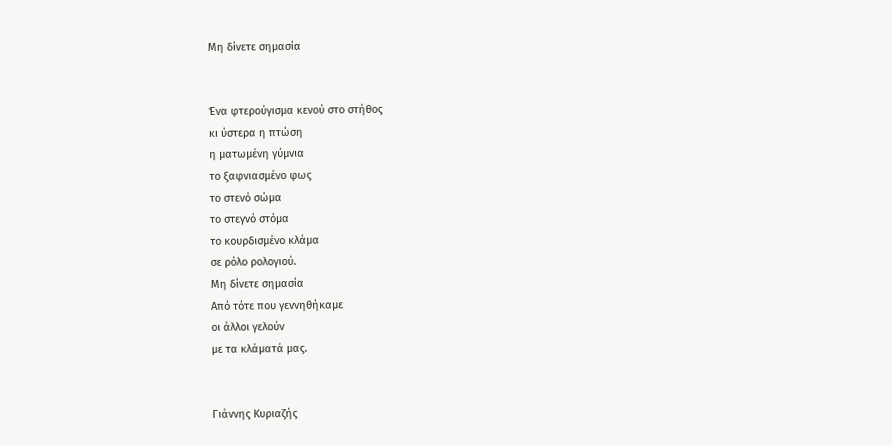Μη δίνετε σημασία


Ένα φτερούγισμα κενού στο στήθος
κι ύστερα η πτώση
η ματωμένη γύμνια
το ξαφνιασμένο φως
το στενό σώμα
το στεγνό στόμα
το κουρδισμένο κλάμα
σε ρόλο ρολογιού.
Μη δίνετε σημασία
Από τότε που γεννηθήκαμε
οι άλλοι γελούν
με τα κλάματά μας.


Γιάννης Κυριαζής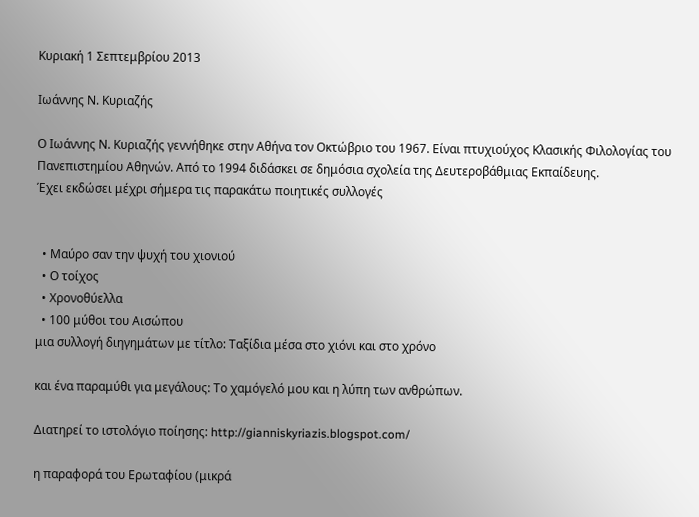Κυριακή 1 Σεπτεμβρίου 2013

Ιωάννης Ν. Κυριαζής

Ο Ιωάννης Ν. Κυριαζής γεννήθηκε στην Αθήνα τον Οκτώβριο του 1967. Είναι πτυχιούχος Κλασικής Φιλολογίας του Πανεπιστημίου Αθηνών. Από το 1994 διδάσκει σε δημόσια σχολεία της Δευτεροβάθμιας Εκπαίδευης.
Έχει εκδώσει μέχρι σήμερα τις παρακάτω ποιητικές συλλογές


  • Μαύρο σαν την ψυχή του χιονιού
  • Ο τοίχος
  • Χρονοθύελλα
  • 100 μύθοι του Αισώπου
μια συλλογή διηγημάτων με τίτλο: Ταξίδια μέσα στο χιόνι και στο χρόνο

και ένα παραμύθι για μεγάλους: Το χαμόγελό μου και η λύπη των ανθρώπων.

Διατηρεί το ιστολόγιο ποίησης: http://gianniskyriazis.blogspot.com/

η παραφορά του Ερωταφίου (μικρά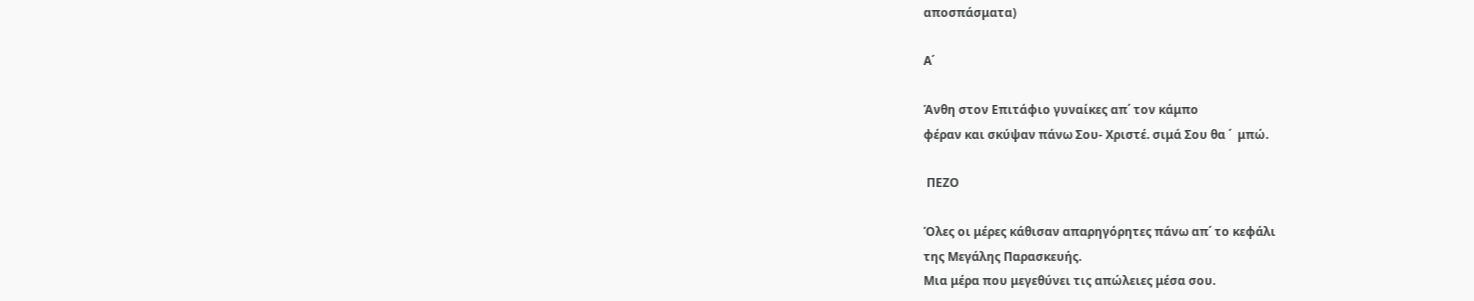αποσπάσματα)

Α΄

Άνθη στον Επιτάφιο γυναίκες απ΄ τον κάμπο
φέραν και σκύψαν πάνω Σου- Χριστέ. σιμά Σου θα ΄  μπώ.

 ΠΕΖΟ

Όλες οι μέρες κάθισαν απαρηγόρητες πάνω απ΄ το κεφάλι
της Μεγάλης Παρασκευής.
Μια μέρα που μεγεθύνει τις απώλειες μέσα σου.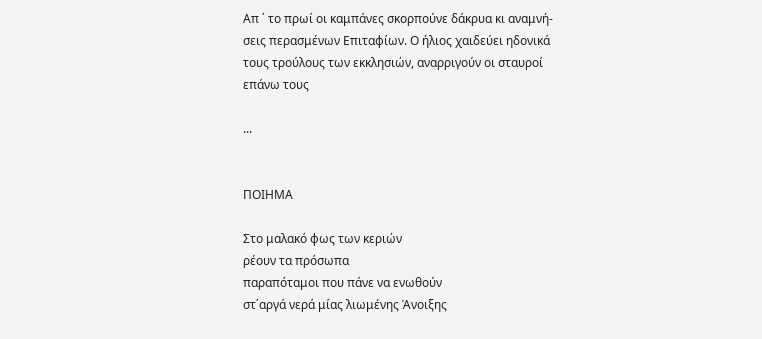Απ ΄ το πρωί οι καμπάνες σκορπούνε δάκρυα κι αναμνή-
σεις περασμένων Επιταφίων. Ο ήλιος χαιδεύει ηδονικά
τους τρούλους των εκκλησιών, αναρριγούν οι σταυροί
επάνω τους

...


ΠΟΙΗΜΑ

Στο μαλακό φως των κεριών
ρέουν τα πρόσωπα
παραπόταμοι που πάνε να ενωθούν
στ΄αργά νερά μίας λιωμένης Άνοιξης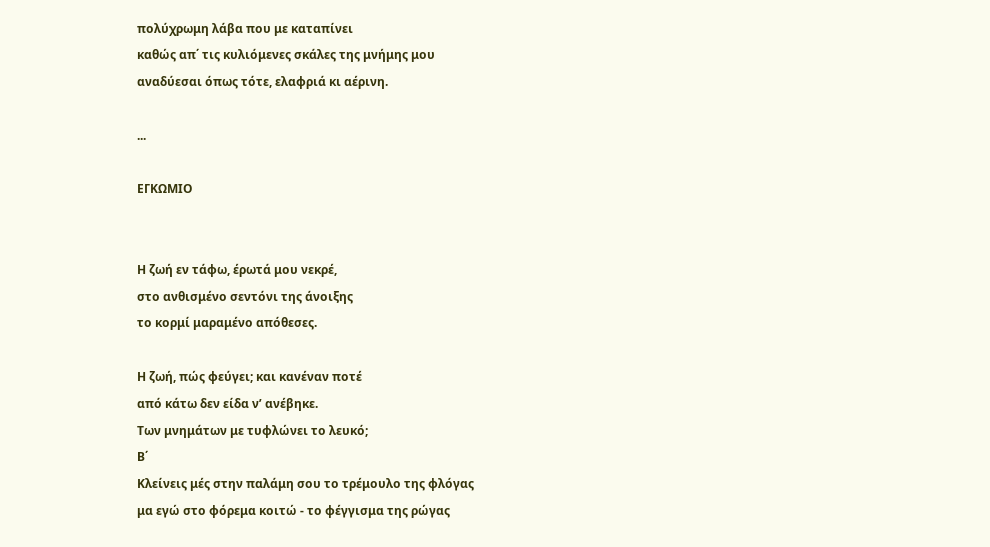πολύχρωμη λάβα που με καταπίνει
καθώς απ΄ τις κυλιόμενες σκάλες της μνήμης μου
αναδύεσαι όπως τότε, ελαφριά κι αέρινη.

...

ΕΓΚΩΜΙΟ


Η ζωή εν τάφω, έρωτά μου νεκρέ,
στο ανθισμένο σεντόνι της άνοιξης
το κορμί μαραμένο απόθεσες.

Η ζωή, πώς φεύγει; και κανέναν ποτέ
από κάτω δεν είδα ν’ ανέβηκε.
Των μνημάτων με τυφλώνει το λευκό;
Β΄
Κλείνεις μές στην παλάμη σου το τρέμουλο της φλόγας
μα εγώ στο φόρεμα κοιτώ - το φέγγισμα της ρώγας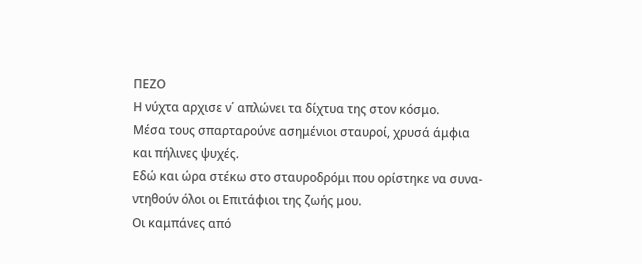ΠΕΖΟ
Η νύχτα αρχισε ν΄ απλώνει τα δίχτυα της στον κόσμο.
Μέσα τους σπαρταρούνε ασημένιοι σταυροί, χρυσά άμφια
και πήλινες ψυχές.
Εδώ και ώρα στέκω στο σταυροδρόμι που ορίστηκε να συνα-
ντηθούν όλοι οι Επιτάφιοι της ζωής μου.
Οι καμπάνες από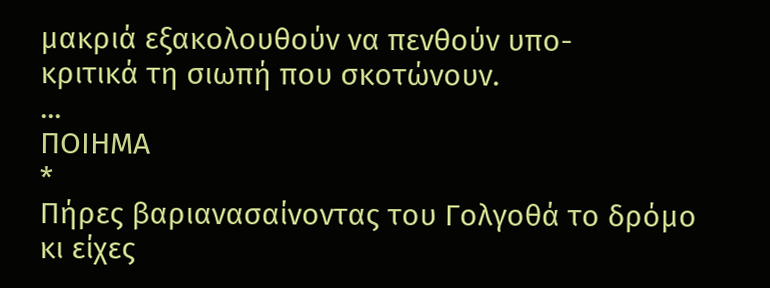μακριά εξακολουθούν να πενθούν υπο-
κριτικά τη σιωπή που σκοτώνουν.
...
ΠΟΙΗΜΑ
*
Πήρες βαριανασαίνοντας του Γολγοθά το δρόμο
κι είχες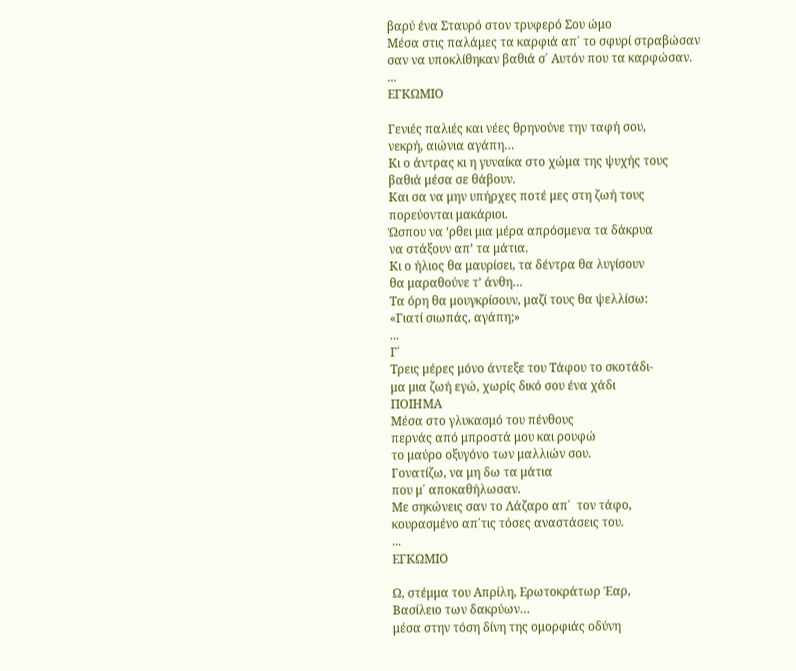βαρύ ένα Σταυρό στον τρυφερό Σου ώμο
Μέσα στις παλάμες τα καρφιά απ΄ το σφυρί στραβώσαν
σαν να υποκλίθηκαν βαθιά σ΄ Αυτόν που τα καρφώσαν.
...
ΕΓΚΩΜΙΟ

Γενιές παλιές και νέες θρηνούνε την ταφή σου,
νεκρή, αιώνια αγάπη…
Κι ο άντρας κι η γυναίκα στο χώμα της ψυχής τους
βαθιά μέσα σε θάβουν.
Και σα να μην υπήρχες ποτέ μες στη ζωή τους
πορεύονται μακάριοι.
Ώσπου να ‘ρθει μια μέρα απρόσμενα τα δάκρυα
να στάξουν απ’ τα μάτια.
Κι ο ήλιος θα μαυρίσει, τα δέντρα θα λυγίσουν
θα μαραθούνε τ’ άνθη…
Τα όρη θα μουγκρίσουν, μαζί τους θα ψελλίσω:
«Γιατί σιωπάς, αγάπη;»
...
Γ΄
Τρεις μέρες μόνο άντεξε του Τάφου το σκοτάδι-
μα μια ζωή εγώ, χωρίς δικό σου ένα χάδι
ΠΟΙΗΜΑ
Μέσα στο γλυκασμό του πένθους
περνάς από μπροστά μου και ρουφώ
το μαύρο οξυγόνο των μαλλιών σου.
Γονατίζω, να μη δω τα μάτια
που μ΄ αποκαθήλωσαν.
Με σηκώνεις σαν το Λάζαρο απ΄  τον τάφο,
κουρασμένο απ΄τις τόσες αναστάσεις του.
...
ΕΓΚΩΜΙΟ

Ω, στέμμα του Απρίλη, Ερωτοκράτωρ Έαρ,
Βασίλειο των δακρύων…
μέσα στην τόση δίνη της ομορφιάς οδύνη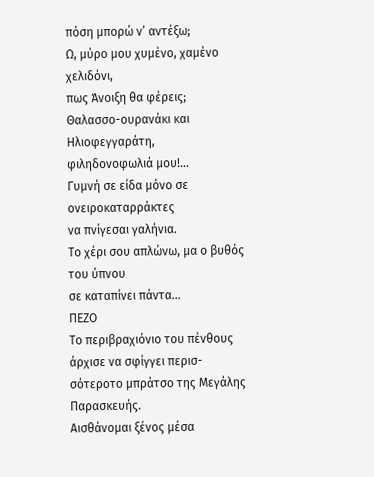πόση μπορώ ν’ αντέξω;
Ω, μύρο μου χυμένο, χαμένο χελιδόνι,
πως Άνοιξη θα φέρεις;
Θαλασσο-ουρανάκι και Ηλιοφεγγαράτη,
φιληδονοφωλιά μου!…
Γυμνή σε είδα μόνο σε ονειροκαταρράκτες
να πνίγεσαι γαλήνια.
Το χέρι σου απλώνω, μα ο βυθός του ύπνου
σε καταπίνει πάντα…
ΠΕΖΟ
Το περιβραχιόνιο του πένθους άρχισε να σφίγγει περισ-
σότεροτο μπράτσο της Μεγάλης Παρασκευής.
Αισθάνομαι ξένος μέσα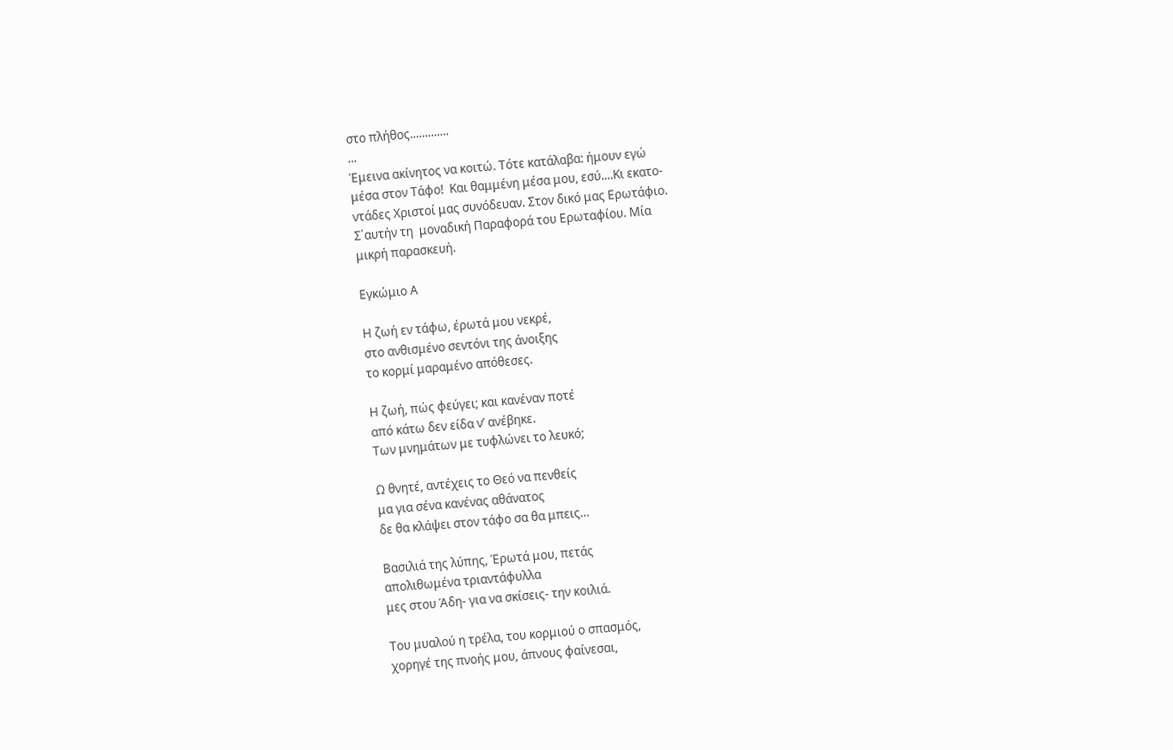στο πλήθος.............
...
Έμεινα ακίνητος να κοιτώ. Τότε κατάλαβα: ήμουν εγώ
μέσα στον Τάφο!  Και θαμμένη μέσα μου, εσύ....Κι εκατο-
ντάδες Χριστοί μας συνόδευαν. Στον δικό μας Ερωτάφιο.
Σ΄αυτήν τη  μοναδική Παραφορά του Ερωταφίου. Μία
μικρή παρασκευή.

Εγκώμιο Α

Η ζωή εν τάφω, έρωτά μου νεκρέ,
στο ανθισμένο σεντόνι της άνοιξης
το κορμί μαραμένο απόθεσες.

Η ζωή, πώς φεύγει; και κανέναν ποτέ
από κάτω δεν είδα ν’ ανέβηκε.
Των μνημάτων με τυφλώνει το λευκό;

Ω θνητέ, αντέχεις το Θεό να πενθείς
μα για σένα κανένας αθάνατος
δε θα κλάψει στον τάφο σα θα μπεις…

Βασιλιά της λύπης, Έρωτά μου, πετάς
απολιθωμένα τριαντάφυλλα
μες στου Άδη- για να σκίσεις- την κοιλιά.

Του μυαλού η τρέλα, του κορμιού ο σπασμός,
χορηγέ της πνοής μου, άπνους φαίνεσαι,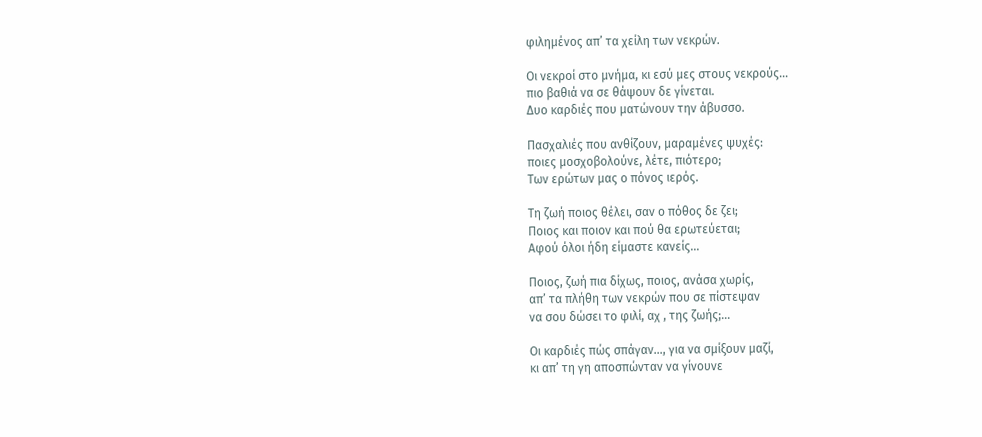φιλημένος απ’ τα χείλη των νεκρών.

Οι νεκροί στο μνήμα, κι εσύ μες στους νεκρούς…
πιο βαθιά να σε θάψουν δε γίνεται.
Δυο καρδιές που ματώνουν την άβυσσο.

Πασχαλιές που ανθίζουν, μαραμένες ψυχές:
ποιες μοσχοβολούνε, λέτε, πιότερο;
Των ερώτων μας ο πόνος ιερός.

Τη ζωή ποιος θέλει, σαν ο πόθος δε ζει;
Ποιος και ποιον και πού θα ερωτεύεται;
Αφού όλοι ήδη είμαστε κανείς…

Ποιος, ζωή πια δίχως, ποιος, ανάσα χωρίς,
απ’ τα πλήθη των νεκρών που σε πίστεψαν
να σου δώσει το φιλί, αχ , της ζωής;…

Οι καρδιές πώς σπάγαν…, για να σμίξουν μαζί,
κι απ’ τη γη αποσπώνταν να γίνουνε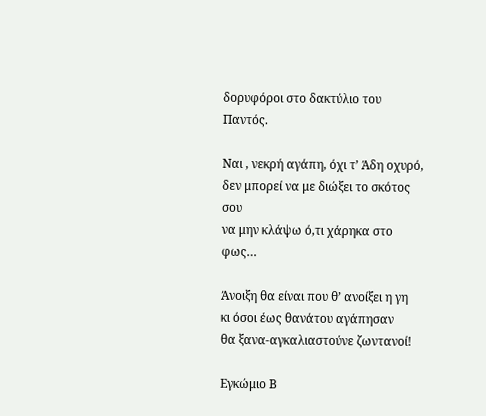δορυφόροι στο δακτύλιο του Παντός.

Ναι , νεκρή αγάπη, όχι τ’ Άδη οχυρό,
δεν μπορεί να με διώξει το σκότος σου
να μην κλάψω ό,τι χάρηκα στο φως…

Άνοιξη θα είναι που θ’ ανοίξει η γη
κι όσοι έως θανάτου αγάπησαν
θα ξανα-αγκαλιαστούνε ζωντανοί!

Εγκώμιο Β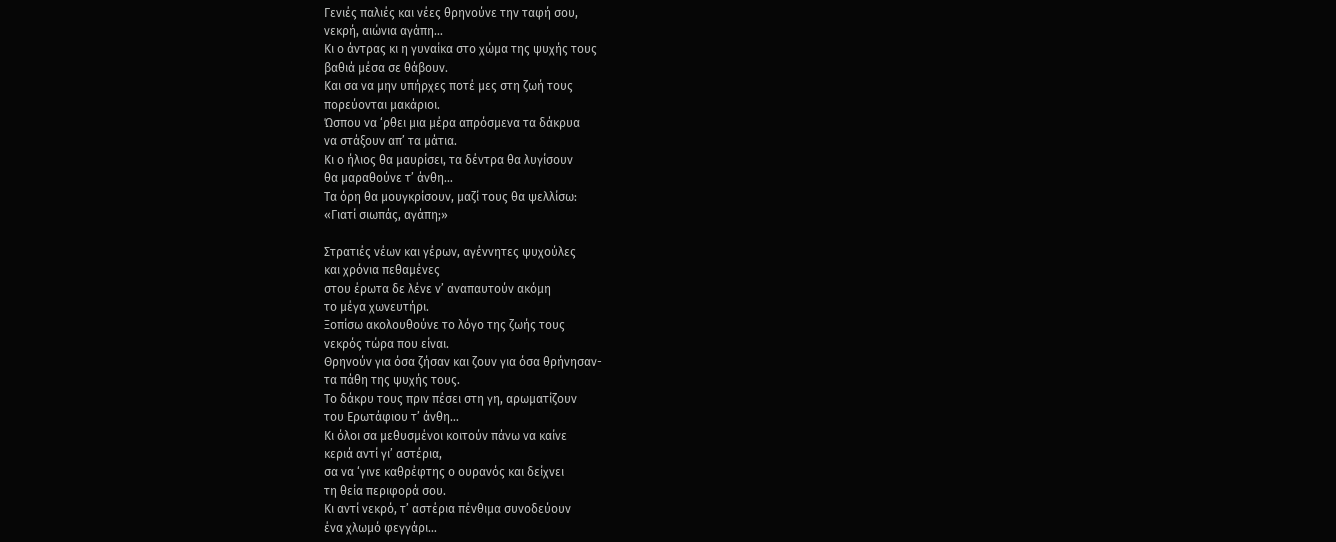Γενιές παλιές και νέες θρηνούνε την ταφή σου,
νεκρή, αιώνια αγάπη…
Κι ο άντρας κι η γυναίκα στο χώμα της ψυχής τους
βαθιά μέσα σε θάβουν.
Και σα να μην υπήρχες ποτέ μες στη ζωή τους
πορεύονται μακάριοι.
Ώσπου να ‘ρθει μια μέρα απρόσμενα τα δάκρυα
να στάξουν απ’ τα μάτια.
Κι ο ήλιος θα μαυρίσει, τα δέντρα θα λυγίσουν
θα μαραθούνε τ’ άνθη…
Τα όρη θα μουγκρίσουν, μαζί τους θα ψελλίσω:
«Γιατί σιωπάς, αγάπη;»

Στρατιές νέων και γέρων, αγέννητες ψυχούλες
και χρόνια πεθαμένες
στου έρωτα δε λένε ν’ αναπαυτούν ακόμη
το μέγα χωνευτήρι.
Ξοπίσω ακολουθούνε το λόγο της ζωής τους
νεκρός τώρα που είναι.
Θρηνούν για όσα ζήσαν και ζουν για όσα θρήνησαν-
τα πάθη της ψυχής τους.
Το δάκρυ τους πριν πέσει στη γη, αρωματίζουν
του Ερωτάφιου τ’ άνθη…
Κι όλοι σα μεθυσμένοι κοιτούν πάνω να καίνε
κεριά αντί γι’ αστέρια,
σα να ‘γινε καθρέφτης ο ουρανός και δείχνει
τη θεία περιφορά σου.
Κι αντί νεκρό, τ’ αστέρια πένθιμα συνοδεύουν
ένα χλωμό φεγγάρι…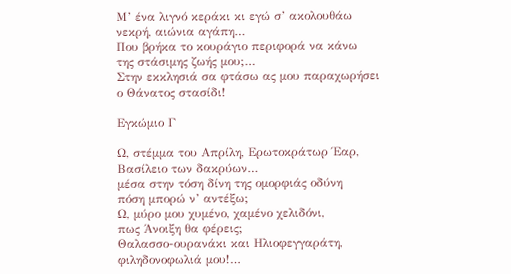Μ’ ένα λιγνό κεράκι κι εγώ σ’ ακολουθάω
νεκρή, αιώνια αγάπη…
Που βρήκα το κουράγιο περιφορά να κάνω
της στάσιμης ζωής μου;…
Στην εκκλησιά σα φτάσω ας μου παραχωρήσει
ο Θάνατος στασίδι!

Εγκώμιο Γ

Ω, στέμμα του Απρίλη, Ερωτοκράτωρ Έαρ,
Βασίλειο των δακρύων…
μέσα στην τόση δίνη της ομορφιάς οδύνη
πόση μπορώ ν’ αντέξω;
Ω, μύρο μου χυμένο, χαμένο χελιδόνι,
πως Άνοιξη θα φέρεις;
Θαλασσο-ουρανάκι και Ηλιοφεγγαράτη,
φιληδονοφωλιά μου!…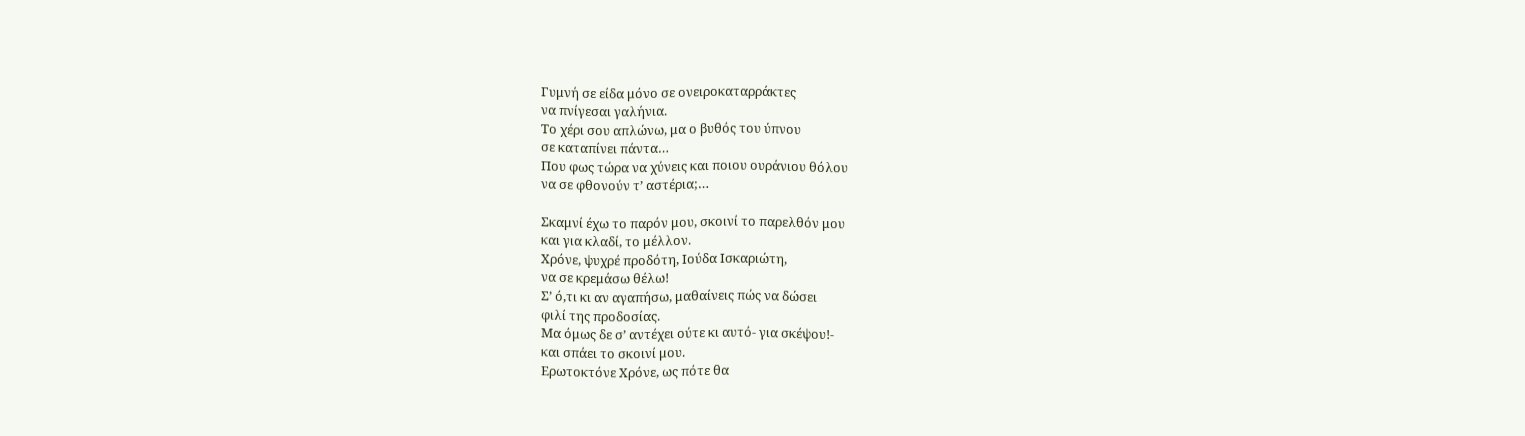Γυμνή σε είδα μόνο σε ονειροκαταρράκτες
να πνίγεσαι γαλήνια.
Το χέρι σου απλώνω, μα ο βυθός του ύπνου
σε καταπίνει πάντα…
Που φως τώρα να χύνεις και ποιου ουράνιου θόλου
να σε φθονούν τ’ αστέρια;…

Σκαμνί έχω το παρόν μου, σκοινί το παρελθόν μου
και για κλαδί, το μέλλον.
Χρόνε, ψυχρέ προδότη, Ιούδα Ισκαριώτη,
να σε κρεμάσω θέλω!
Σ’ ό,τι κι αν αγαπήσω, μαθαίνεις πώς να δώσει
φιλί της προδοσίας.
Μα όμως δε σ’ αντέχει ούτε κι αυτό- για σκέψου!-
και σπάει το σκοινί μου.
Ερωτοκτόνε Χρόνε, ως πότε θα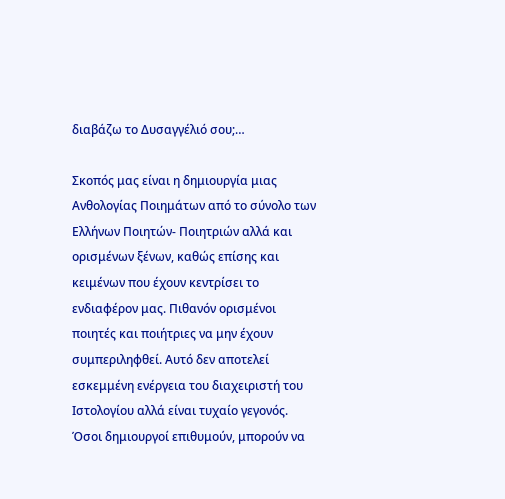διαβάζω το Δυσαγγέλιό σου;…

Σκοπός μας είναι η δημιουργία μιας Ανθολογίας Ποιημάτων από το σύνολο των Ελλήνων Ποιητών- Ποιητριών αλλά και ορισμένων ξένων, καθώς επίσης και κειμένων που έχουν κεντρίσει το ενδιαφέρον μας. Πιθανόν ορισμένοι ποιητές και ποιήτριες να μην έχουν συμπεριληφθεί. Αυτό δεν αποτελεί εσκεμμένη ενέργεια του διαχειριστή του Ιστολογίου αλλά είναι τυχαίο γεγονός. Όσοι δημιουργοί επιθυμούν, μπορούν να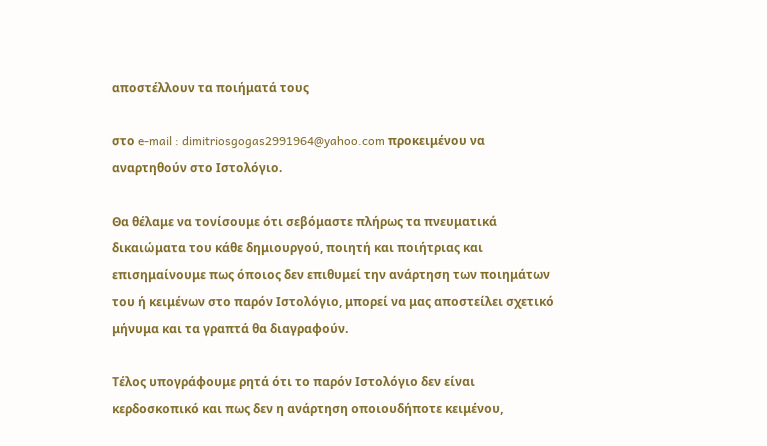αποστέλλουν τα ποιήματά τους

στο e-mail : dimitriosgogas2991964@yahoo.com προκειμένου να αναρτηθούν στο Ιστολόγιο.

Θα θέλαμε να τονίσουμε ότι σεβόμαστε πλήρως τα πνευματικά δικαιώματα του κάθε δημιουργού, ποιητή και ποιήτριας και επισημαίνουμε πως όποιος δεν επιθυμεί την ανάρτηση των ποιημάτων του ή κειμένων στο παρόν Ιστολόγιο, μπορεί να μας αποστείλει σχετικό μήνυμα και τα γραπτά θα διαγραφούν.

Τέλος υπογράφουμε ρητά ότι το παρόν Ιστολόγιο δεν είναι κερδοσκοπικό και πως δεν η ανάρτηση οποιουδήποτε κειμένου,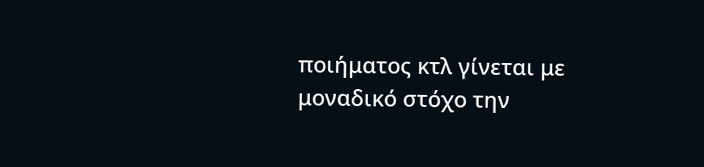ποιήματος κτλ γίνεται με μοναδικό στόχο την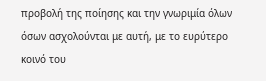προβολή της ποίησης και την γνωριμία όλων όσων ασχολούνται με αυτή, με το ευρύτερο κοινό του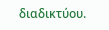διαδικτύου.